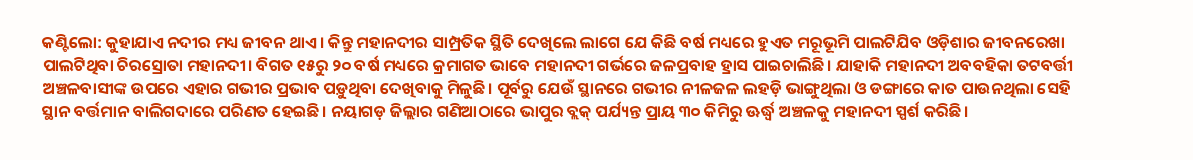କଣ୍ଟିଲୋ: କୁହାଯାଏ ନଦୀର ମଧ୍ୟ ଜୀବନ ଥାଏ। କିନ୍ତୁ ମହାନଦୀର ସାମ୍ପ୍ରତିକ ସ୍ଥିତି ଦେଖିଲେ ଲାଗେ ଯେ କିଛି ବର୍ଷ ମଧ୍ୟରେ ହୁଏତ ମରୂଭୂମି ପାଲଟିଯିବ ଓଡ଼ିଶାର ଜୀବନରେଖା ପାଲଟିଥିବା ଚିରସ୍ରୋତା ମହାନଦୀ। ବିଗତ ୧୫ରୁ ୨୦ ବର୍ଷ ମଧ୍ୟରେ କ୍ରମାଗତ ଭାବେ ମହାନଦୀ ଗର୍ଭରେ ଜଳପ୍ରବାହ ହ୍ରାସ ପାଇଚାଲିଛି। ଯାହାକି ମହାନଦୀ ଅବବହିକା ତଟବର୍ତ୍ତୀ ଅଞ୍ଚଳବାସୀଙ୍କ ଉପରେ ଏହାର ଗଭୀର ପ୍ରଭାବ ପଡ଼ୁଥିବା ଦେଖିବାକୁ ମିଳୁଛି। ପୂର୍ବରୁ ଯେଉଁ ସ୍ଥାନରେ ଗଭୀର ନୀଳଜଳ ଲହଡ଼ି ଭାଙ୍ଗୁଥିଲା ଓ ଡଙ୍ଗାରେ କାତ ପାଉନଥିଲା ସେହି ସ୍ଥାନ ବର୍ତ୍ତମାନ ବାଲିଗଦାରେ ପରିଣତ ହେଇଛି। ନୟାଗଡ଼ ଜିଲ୍ଲାର ଗଣିଆଠାରେ ଭାପୁର ବ୍ଲକ୍ ପର୍ଯ୍ୟନ୍ତ ପ୍ରାୟ ୩୦ କିମିରୁ ଊର୍ଦ୍ଧ୍ବ ଅଞ୍ଚଳକୁ ମହାନଦୀ ସ୍ପର୍ଶ କରିଛି।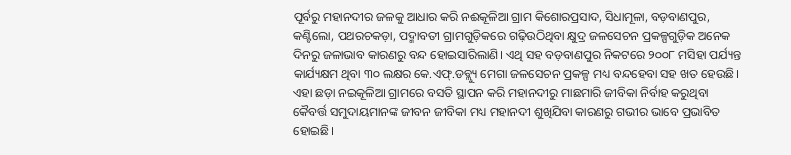ପୂର୍ବରୁ ମହାନଦୀର ଜଳକୁ ଆଧାର କରି ନଈକୂଳିଆ ଗ୍ରାମ କିଶୋରପ୍ରସାଦ, ସିଧାମୂଳା, ବଡ଼ବାଣପୁର, କଣ୍ଟିଲୋ, ପଥରଚକଡ଼ା, ପଦ୍ମାବତୀ ଗ୍ରାମଗୁଡ଼ିକରେ ଗଢ଼ିଉଠିଥିବା କ୍ଷୁଦ୍ର ଜଳସେଚନ ପ୍ରକଳ୍ପଗୁଡ଼ିକ ଅନେକ ଦିନରୁ ଜଳାଭାବ କାରଣରୁ ବନ୍ଦ ହୋଇସାରିଲାଣି। ଏଥି ସହ ବଡ଼ବାଣପୁର ନିକଟରେ ୨୦୦୮ ମସିହା ପର୍ଯ୍ୟନ୍ତ କାର୍ଯ୍ୟକ୍ଷମ ଥିବା ୩୦ ଲକ୍ଷର କେ.ଏଫ୍.ଡବ୍ଲ୍ୟୁ ମେଗା ଜଳସେଚନ ପ୍ରକଳ୍ପ ମଧ୍ୟ ବନ୍ଦହେବା ସହ ଖତ ହେଉଛି। ଏହା ଛଡ଼ା ନଇକୂଳିଆ ଗ୍ରାମରେ ବସତି ସ୍ଥାପନ କରି ମହାନଦୀରୁ ମାଛମାରି ଜୀବିକା ନିର୍ବାହ କରୁଥିବା କୈବର୍ତ୍ତ ସମୁଦାୟମାନଙ୍କ ଜୀବନ ଜୀବିକା ମଧ୍ୟ ମହାନଦୀ ଶୁଖିଯିବା କାରଣରୁ ଗଭୀର ଭାବେ ପ୍ରଭାବିତ ହୋଇଛି।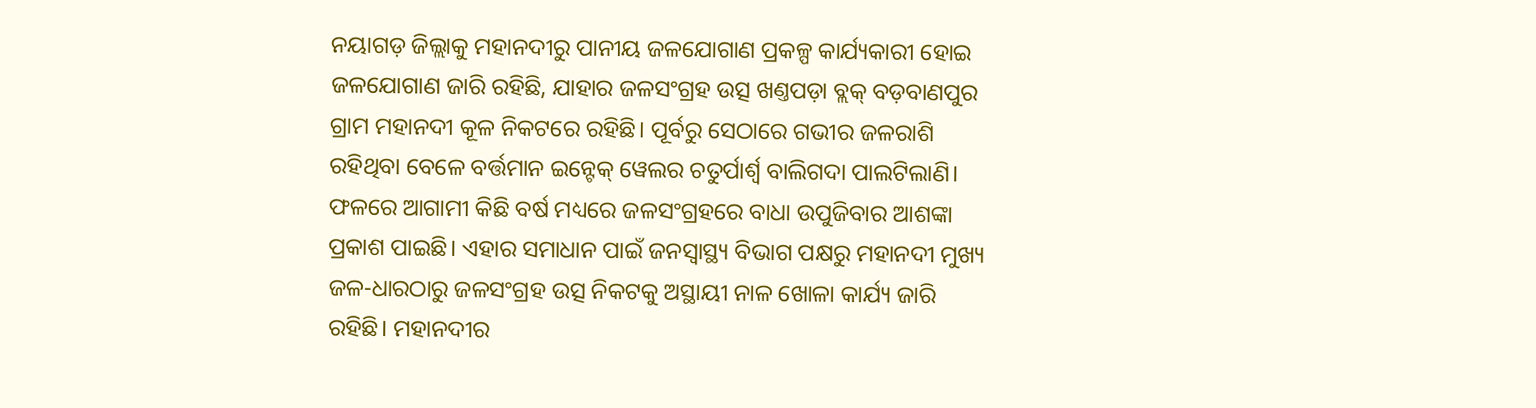ନୟାଗଡ଼ ଜିଲ୍ଲାକୁ ମହାନଦୀରୁ ପାନୀୟ ଜଳଯୋଗାଣ ପ୍ରକଳ୍ପ କାର୍ଯ୍ୟକାରୀ ହୋଇ ଜଳଯୋଗାଣ ଜାରି ରହିଛି, ଯାହାର ଜଳସଂଗ୍ରହ ଉତ୍ସ ଖଣ୍ତପଡ଼ା ବ୍ଲକ୍ ବଡ଼ବାଣପୁର ଗ୍ରାମ ମହାନଦୀ କୂଳ ନିକଟରେ ରହିଛି। ପୂର୍ବରୁ ସେଠାରେ ଗଭୀର ଜଳରାଶି ରହିଥିବା ବେଳେ ବର୍ତ୍ତମାନ ଇନ୍ଟେକ୍ ୱେଲର ଚତୁର୍ପାର୍ଶ୍ବ ବାଲିଗଦା ପାଲଟିଲାଣି। ଫଳରେ ଆଗାମୀ କିଛି ବର୍ଷ ମଧ୍ୟରେ ଜଳସଂଗ୍ରହରେ ବାଧା ଉପୁଜିବାର ଆଶଙ୍କା ପ୍ରକାଶ ପାଇଛି। ଏହାର ସମାଧାନ ପାଇଁ ଜନସ୍ବାସ୍ଥ୍ୟ ବିଭାଗ ପକ୍ଷରୁ ମହାନଦୀ ମୁଖ୍ୟ ଜଳ-ଧାରଠାରୁ ଜଳସଂଗ୍ରହ ଉତ୍ସ ନିକଟକୁ ଅସ୍ଥାୟୀ ନାଳ ଖୋଳା କାର୍ଯ୍ୟ ଜାରି ରହିଛି। ମହାନଦୀର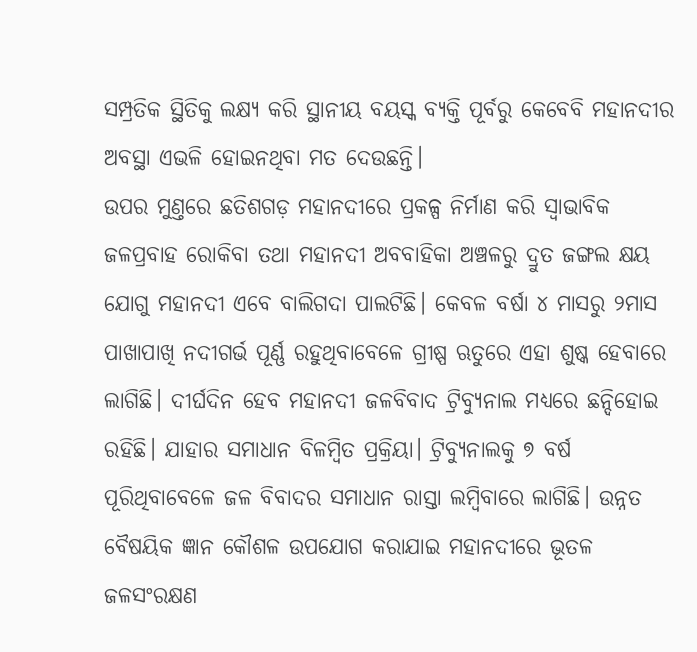ସମ୍ପ୍ରତିକ ସ୍ଥିତିକୁ ଲକ୍ଷ୍ୟ କରି ସ୍ଥାନୀୟ ବୟସ୍କ ବ୍ୟକ୍ତି ପୂର୍ବରୁ କେବେବି ମହାନଦୀର ଅବସ୍ଥା ଏଭଳି ହୋଇନଥିବା ମତ ଦେଉଛନ୍ତି।
ଉପର ମୁଣ୍ତରେ ଛତିଶଗଡ଼ ମହାନଦୀରେ ପ୍ରକଳ୍ପ ନିର୍ମାଣ କରି ସ୍ବାଭାବିକ ଜଳପ୍ରବାହ ରୋକିବା ତଥା ମହାନଦୀ ଅବବାହିକା ଅଞ୍ଚଳରୁ ଦ୍ରୁତ ଜଙ୍ଗଲ କ୍ଷୟ ଯୋଗୁ ମହାନଦୀ ଏବେ ବାଲିଗଦା ପାଲଟିଛି। କେବଳ ବର୍ଷା ୪ ମାସରୁ ୨ମାସ ପାଖାପାଖି ନଦୀଗର୍ଭ ପୂର୍ଣ୍ଣ ରହୁଥିବାବେଳେ ଗ୍ରୀଷ୍ପ ଋତୁରେ ଏହା ଶୁଷ୍କ ହେବାରେ ଲାଗିଛି। ଦୀର୍ଘଦିନ ହେବ ମହାନଦୀ ଜଳବିବାଦ ଟ୍ରିବ୍ୟୁନାଲ ମଧ୍ୟରେ ଛନ୍ଦିହୋଇ ରହିଛି। ଯାହାର ସମାଧାନ ବିଳମ୍ବିତ ପ୍ରକ୍ରିୟା। ଟ୍ରିବ୍ୟୁନାଲକୁ ୭ ବର୍ଷ ପୂରିଥିବାବେଳେ ଜଳ ବିବାଦର ସମାଧାନ ରାସ୍ତା ଲମ୍ବିବାରେ ଲାଗିଛି। ଉନ୍ନତ ବୈଷୟିକ ଜ୍ଞାନ କୌଶଳ ଉପଯୋଗ କରାଯାଇ ମହାନଦୀରେ ଭୂତଳ ଜଳସଂରକ୍ଷଣ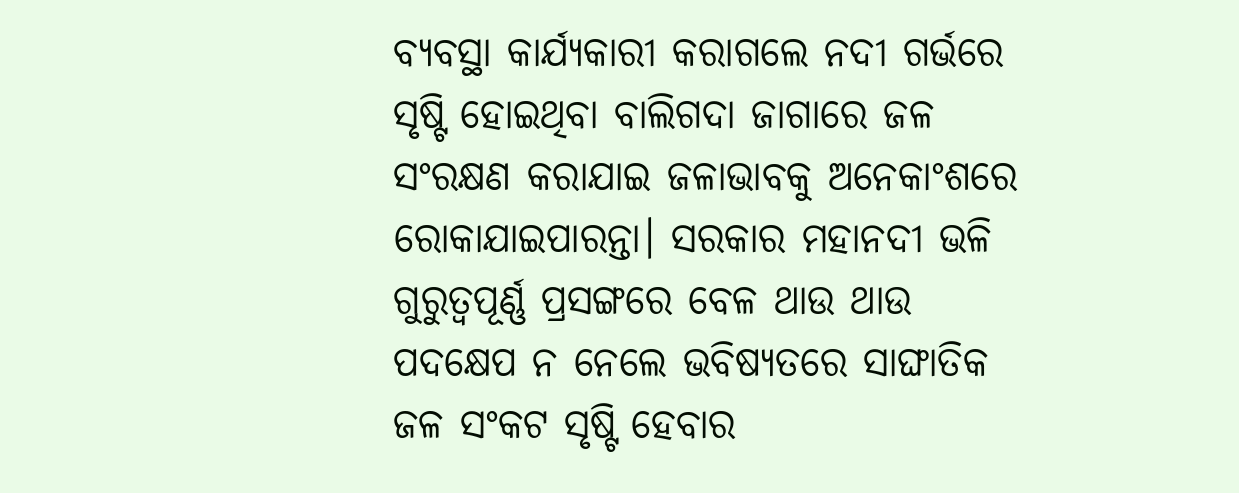ବ୍ୟବସ୍ଥା କାର୍ଯ୍ୟକାରୀ କରାଗଲେ ନଦୀ ଗର୍ଭରେ ସୃଷ୍ଟି ହୋଇଥିବା ବାଲିଗଦା ଜାଗାରେ ଜଳ ସଂରକ୍ଷଣ କରାଯାଇ ଜଳାଭାବକୁ ଅନେକାଂଶରେ ରୋକାଯାଇପାରନ୍ତା। ସରକାର ମହାନଦୀ ଭଳି ଗୁରୁତ୍ବପୂର୍ଣ୍ଣ ପ୍ରସଙ୍ଗରେ ବେଳ ଥାଉ ଥାଉ ପଦକ୍ଷେପ ନ ନେଲେ ଭବିଷ୍ୟତରେ ସାଙ୍ଘାତିକ ଜଳ ସଂକଟ ସୃଷ୍ଟି ହେବାର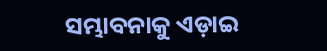ସମ୍ଭାବନାକୁ ଏଡ଼ାଇ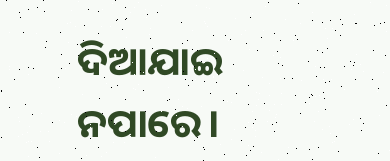ଦିଆଯାଇ ନପାରେ।